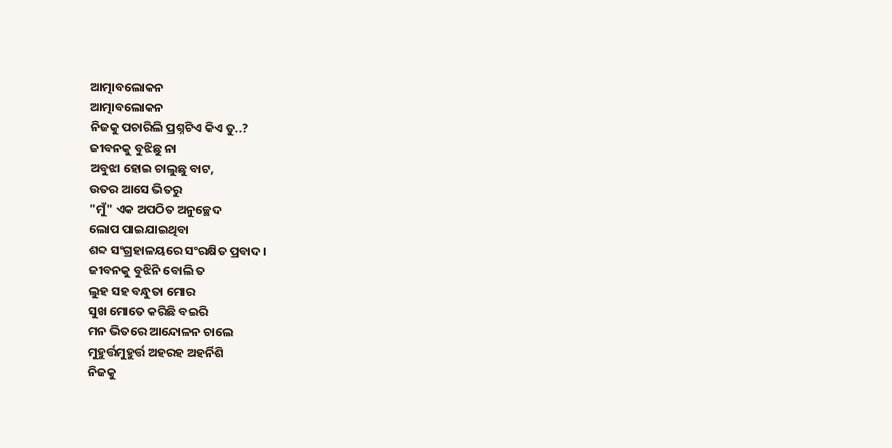ଆତ୍ମାବଲୋକନ
ଆତ୍ମାବଲୋକନ
ନିଜକୁ ପଚାରିଲି ପ୍ରଶ୍ନଟିଏ କିଏ ତୁ..?
ଜୀବନକୁ ବୁଝିଛୁ ନା
ଅବୁଝା ହୋଇ ଚାଲୁଛୁ ବାଟ,
ଉତର ଆସେ ଭିତରୁ
"ମୁଁ" ଏକ ଅପଠିତ ଅନୁଚ୍ଛେଦ
ଲୋପ ପାଇଯାଇଥିବା
ଶବ୍ଦ ସଂଗ୍ରହାଳୟରେ ସଂରକ୍ଷିତ ପ୍ରବାଦ ।
ଜୀବନକୁ ବୁଝିନି ବୋଲି ତ
ଲୁହ ସହ ବନ୍ଧୁତା ମୋର
ସୁଖ ମୋତେ କରିଛି ବଇରି
ମନ ଭିତରେ ଆନ୍ଦୋଳନ ଚାଲେ
ମୁହୁର୍ତ୍ତମୁହୁର୍ତ୍ତ ଅହରହ ଅହର୍ନିଶି
ନିଜକୁ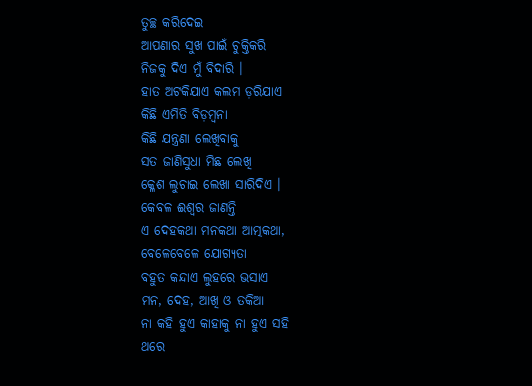ତୁଚ୍ଛ କରିଦେଇ
ଆପଣାର ସୁଖ ପାଇଁ ଚୁକ୍ତିକରି
ନିଜକୁ ଦିଏ ମୁଁ ବିଦାରି ।
ହାତ ଅଟକିଯାଏ କଲମ ଡ଼ରିଯାଏ
କିଛି ଏମିତି ବିଡ଼ମ୍ବନା
କିଛି ଯନ୍ତ୍ରଣା ଲେଖିବାକୁ
ସତ ଜାଣିସୁଧା ମିଛ ଲେଖି
କ୍ଳେଶ ଲୁଚାଇ ଲେଖା ସାରିଦିଏ ।
କେବଳ ଈଶ୍ବର ଜାଣନ୍ତି
ଏ ଦେହକଥା ମନକଥା ଆତ୍ମକଥା,
ବେଳେବେଳେ ଯୋଗ୍ୟତା
ବହୁତ କନ୍ଦାଏ ଲୁହରେ ଭସାଏ
ମନ, ଦେହ, ଆଖି ଓ ତକିଆ
ନା କହି ହୁଏ କାହାକୁ ନା ହୁଏ ସହି
ଥରେ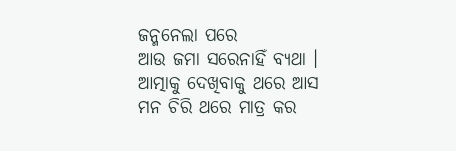ଜନ୍ମନେଲା ପରେ
ଆଉ ଜମା ସରେନାହିଁ ବ୍ୟଥା ।
ଆତ୍ମାକୁ ଦେଖିବାକୁ ଥରେ ଆସ
ମନ ଚିରି ଥରେ ମାତ୍ର କର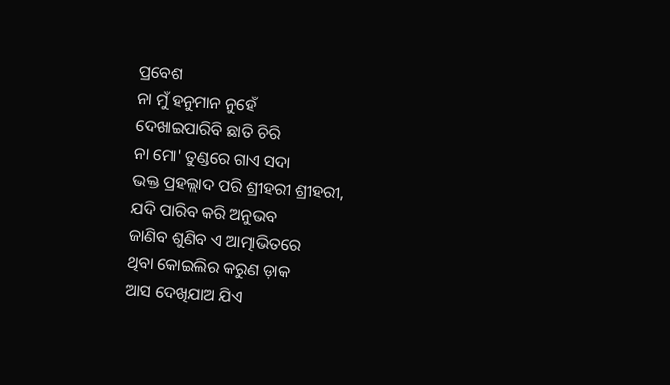ପ୍ରବେଶ
ନା ମୁଁ ହନୁମାନ ନୁହେଁ
ଦେଖାଇପାରିବି ଛାତି ଚିରି
ନା ମୋ' ତୁଣ୍ଡରେ ଗାଏ ସଦା
ଭକ୍ତ ପ୍ରହଲ୍ଲାଦ ପରି ଶ୍ରୀହରୀ ଶ୍ରୀହରୀ,
ଯଦି ପାରିବ କରି ଅନୁଭବ
ଜାଣିବ ଶୁଣିବ ଏ ଆତ୍ମାଭିତରେ
ଥିବା କୋଇଲିର କରୁଣ ଡ଼ାକ
ଆସ ଦେଖିଯାଅ ଯିଏ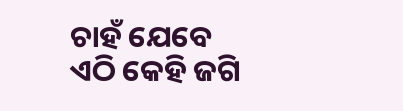ଚାହଁ ଯେବେ
ଏଠି କେହି ଜଗି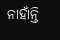ନାହାଁନ୍ତି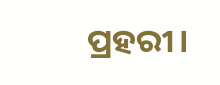ପ୍ରହରୀ।